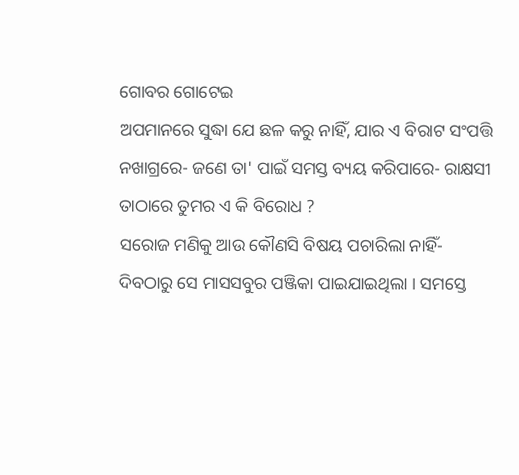ଗୋବର ଗୋଟେଇ
ଅପମାନରେ ସୁଦ୍ଧା ଯେ ଛଳ କରୁ ନାହିଁ, ଯାର ଏ ବିରାଟ ସଂପତ୍ତି ନଖାଗ୍ରରେ- ଜଣେ ତା' ପାଇଁ ସମସ୍ତ ବ୍ୟୟ କରିପାରେ- ରାକ୍ଷସୀ ତାଠାରେ ତୁମର ଏ କି ବିରୋଧ ?
ସରୋଜ ମଣିକୁ ଆଉ କୌଣସି ବିଷୟ ପଚାରିଲା ନାହିଁ- ଦିବଠାରୁ ସେ ମାସସବୁର ପଞ୍ଜିକା ପାଇଯାଇଥିଲା । ସମସ୍ତେ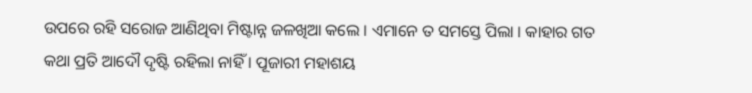ଉପରେ ରହି ସରୋଜ ଆଣିଥିବା ମିଷ୍ଟାନ୍ନ ଜଳଖିଆ କଲେ । ଏମାନେ ତ ସମସ୍ତେ ପିଲା । କାହାର ଗତ କଥା ପ୍ରତି ଆଦୌ ଦୃଷ୍ଟି ରହିଲା ନାହିଁ । ପୂଜାରୀ ମହାଶୟ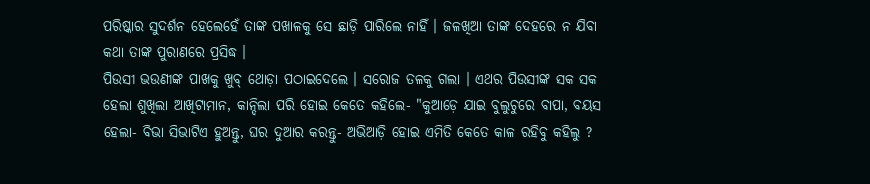ପରିଷ୍କାର ସୁଦର୍ଶନ ହେଲେହେଁ ତାଙ୍କ ପଖାଳକୁ ସେ ଛାଡ଼ି ପାରିଲେ ନାହିଁ । ଜଳଖିଆ ତାଙ୍କ ଦେହରେ ନ ଯିବା କଥା ତାଙ୍କ ପୁରାଣରେ ପ୍ରସିଦ୍ଧ ।
ପିଉସୀ ଭଉଣୀଙ୍କ ପାଖକୁ ଖୁବ୍ ଥୋଡ଼ା ପଠାଇଦେଲେ । ସରୋଜ ତଳକୁ ଗଲା । ଏଥର ପିଉସୀଙ୍କ ସକ ସକ ହେଲା ଶୁଖିଲା ଆଖିଟାମାନ, କାନ୍ଦିଲା ପରି ହୋଇ କେତେ କହିଲେ- "କୁଆଡ଼େ ଯାଇ ବୁଲୁଚୁରେ ବାପା, ବୟସ ହେଲା- ବିଭା ସିଭାଟିଏ ହୁଅନ୍ତୁ, ଘର ଦୁଆର କରନ୍ତୁ- ଅଭିଆଡ଼ି ହୋଇ ଏମିତି କେତେ କାଳ ରହିବୁ କହିଲୁ ?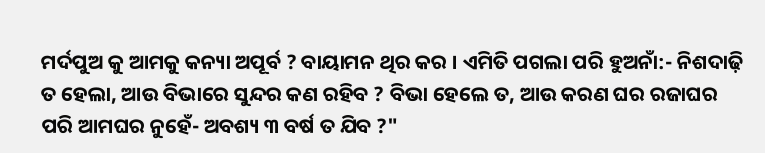ମର୍ଦପୁଅ କୁ ଆମକୁ କନ୍ୟା ଅପୂର୍ବ ? ବାୟାମନ ଥିର କର । ଏମିତି ପଗଲା ପରି ହୁଅନାଁ:- ନିଶଦାଢ଼ି ତ ହେଲା, ଆଉ ବିଭାରେ ସୁନ୍ଦର କଣ ରହିବ ? ବିଭା ହେଲେ ତ, ଆଉ କରଣ ଘର ରଜାଘର ପରି ଆମଘର ନୁହେଁ- ଅବଶ୍ୟ ୩ ବର୍ଷ ତ ଯିବ ?"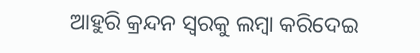ଆହୁରି କ୍ରନ୍ଦନ ସ୍ୱରକୁ ଲମ୍ବା କରିଦେଇ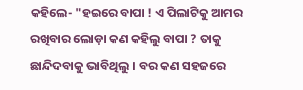କହିଲେ- "ହଇରେ ବାପା ! ଏ ପିଲାଟିକୁ ଆମର ରଖିବାର ଲୋଡ଼ା କଣ କହିଲୁ ବାପା ? ତାକୁ ଛାନ୍ଦିଦବାକୁ ଭାବିଥିଲୁ । ବର କଣ ସହଜରେ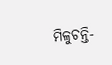ମିଳୁଚନ୍ତି-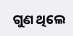ଗୁଣ ଥିଲେ